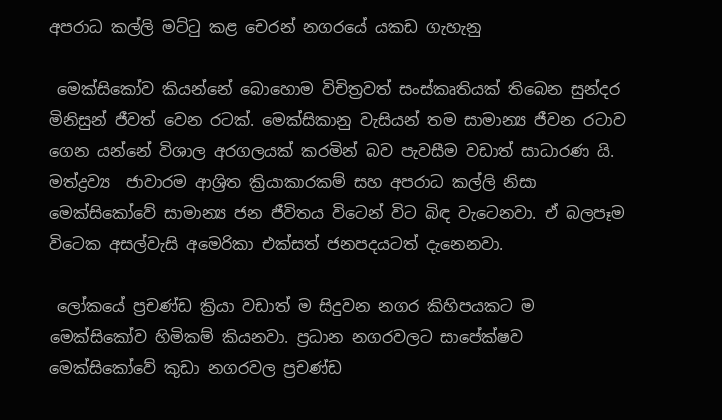අපරාධ කල්ලි මට්ටු කළ චෙරන් නගරයේ යකඩ ගැහැනු

 මෙක්සිකෝව කියන්නේ බොහොම විචිත්‍රවත් සංස්කෘතියක් තිබෙන සුන්දර මිනිසුන් ජීවත් වෙන රටක්. මෙක්සිකානු වැසියන් තම සාමාන්‍ය ජීවන රටාව ගෙන යන්නේ විශාල අරගලයක් කරමින් බව පැවසීම වඩාත් සාධාරණ යි. මත්ද්‍රව්‍ය  ජාවාරම ආශ්‍රිත ක්‍රියාකාරකම් සහ අපරාධ කල්ලි නිසා මෙක්සිකෝවේ සාමාන්‍ය ජන ජීවිතය විටෙන් විට බිඳ වැටෙනවා. ඒ බලපෑම විටෙක අසල්වැසි අමෙරිකා එක්සත් ජනපදයටත් දැනෙනවා.

 ලෝකයේ ප්‍රචණ්ඩ ක්‍රියා වඩාත් ම සිදුවන නගර කිහිපයකට ම මෙක්සිකෝව හිමිකම් කියනවා. ප්‍රධාන නගරවලට සාපේක්ෂව මෙක්සිකෝවේ කුඩා නගරවල ප්‍රචණ්ඩ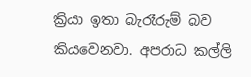ක්‍රියා ඉතා බැරෑරුම් බව කියවෙනවා. අපරාධ කල්ලි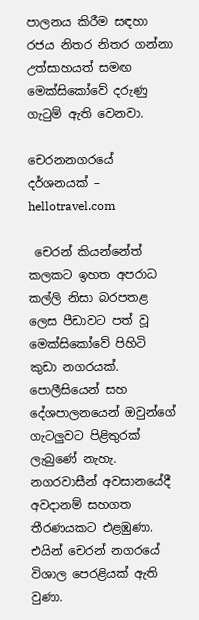පාලනය කිරීම සඳහා රජය නිතර නිතර ගන්නා උත්සාහයත් සමඟ මෙක්සිකෝවේ දරුණු ගැටුම් ඇති වෙනවා.

චෙරනනගරයේ දර්ශනයක් – hellotravel.com

 චෙරන් කියන්නේත් කලකට ඉහත අපරාධ කල්ලි නිසා බරපතළ ලෙස පීඩාවට පත් වූ මෙක්සිකෝවේ පිහිටි කුඩා නගරයක්. පොලීසියෙන් සහ දේශපාලනයෙන් ඔවුන්ගේ ගැටලුවට පිළිතුරක් ලැබුණේ නැහැ. නගරවාසීන් අවසානයේදී අවදානම් සහගත තීරණයකට එළඹුණා. එයින් චෙරන් නගරයේ විශාල පෙරළියක් ඇති වුණා.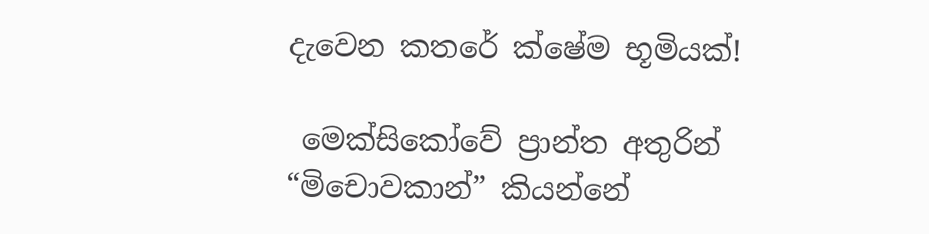දැවෙන කතරේ ක්ෂේම භූමියක්!

 මෙක්සිකෝවේ ප්‍රාන්ත අතුරින් “මිචොවකාන්” කියන්නේ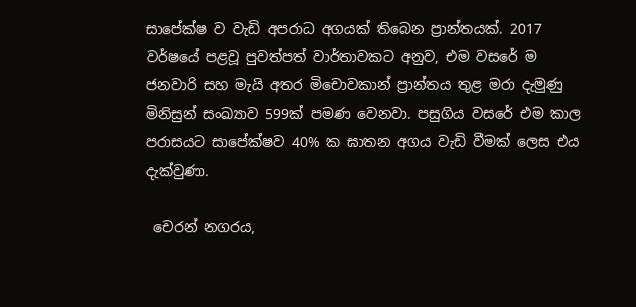සාපේක්ෂ ව වැඩි අපරාධ අගයක් තිබෙන ප්‍රාන්තයක්. 2017 වර්ෂයේ පළවූ පුවත්පත් වාර්තාවකට අනුව, එම වසරේ ම ජනවාරි සහ මැයි අතර මිචොවකාන් ප්‍රාන්තය තුළ මරා දැමුණු මිනිසුන් සංඛ්‍යාව 599ක් පමණ වෙනවා. පසුගිය වසරේ එම කාල පරාසයට සාපේක්ෂව 40% ක ඝාතන අගය වැඩි වීමක් ලෙස එය දැක්වුණා.

 චෙරන් නගරය,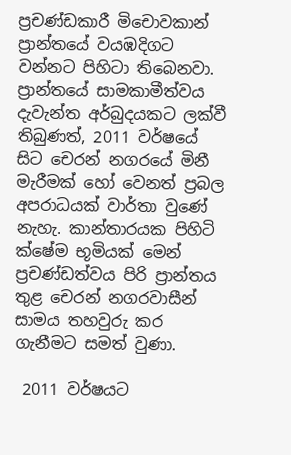ප්‍රචණ්ඩකාරී මිචොවකාන් ප්‍රාන්තයේ වයඹදිගට වන්නට පිහිටා තිබෙනවා. ප්‍රාන්තයේ සාමකාමීත්වය දැවැන්ත අර්බුදයකට ලක්වී තිබුණත්, 2011 වර්ෂයේ සිට චෙරන් නගරයේ මිනී මැරීමක් හෝ වෙනත් ප්‍රබල අපරාධයක් වාර්තා වුණේ නැහැ. කාන්තාරයක පිහිටි ක්ෂේම භූමියක් මෙන් ප්‍රචණ්ඩත්වය පිරි ප්‍රාන්තය තුළ චෙරන් නගරවාසීන් සාමය තහවුරු කර ගැනීමට සමත් වුණා.

 2011 වර්ෂයට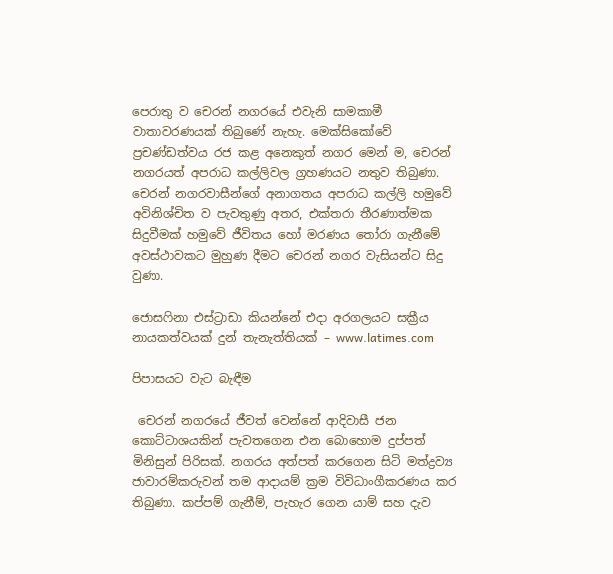පෙරාතු ව චෙරන් නගරයේ එවැනි සාමකාමී වාතාවරණයක් තිබුණේ නැහැ. මෙක්සිකෝවේ ප්‍රචණ්ඩත්වය රජ කළ අනෙකුත් නගර මෙන් ම, චෙරන් නගරයත් අපරාධ කල්ලිවල ග්‍රහණයට නතුව තිබුණා. චෙරන් නගරවාසීන්ගේ අනාගතය අපරාධ කල්ලි හමුවේ අවිනිශ්චිත ව පැවතුණු අතර, එක්තරා තීරණාත්මක සිදුවීමක් හමුවේ ජීවිතය හෝ මරණය තෝරා ගැනීමේ අවස්ථාවකට මුහුණ දීමට චෙරන් නගර වැසියන්ට සිදු වුණා.

ජොසෆිනා එස්ට්‍රාඩා කියන්නේ එදා අරගලයට සක්‍රීය නායකත්වයක් දුන් තැනැත්තියක් – www.latimes.com

පිපාසයට වැට බැඳීම

 චෙරන් නගරයේ ජීවත් වෙන්නේ ආදිවාසී ජන කොට්ටාශයකින් පැවතගෙන එන බොහොම දුප්පත් මිනිසුන් පිරිසක්. නගරය අත්පත් කරගෙන සිටි මත්ද්‍රව්‍ය ජාවාරම්කරුවන් තම ආදායම් ක්‍රම විවිධාංගීකරණය කර තිබුණා. කප්පම් ගැනීම්, පැහැර ගෙන යාම් සහ දැව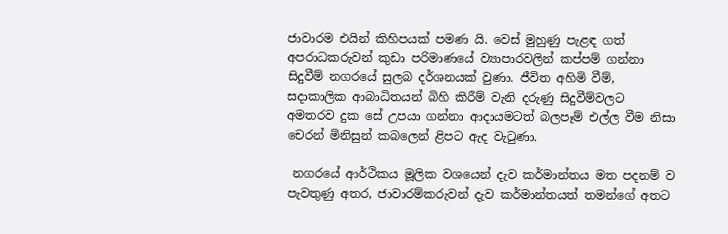ජාවාරම එයින් කිහිපයක් පමණ යි. වෙස් මුහුණු පැළඳ ගත් අපරාධකරුවන් කුඩා පරිමාණයේ ව්‍යාපාරවලින් කප්පම් ගන්නා සිදුවීම් නගරයේ සුලබ දර්ශනයක් වුණා. ජීවිත අහිමි වීම්, සදාකාලික ආබාධිතයන් බිහි කිරීම් වැනි දරුණු සිදුවීම්වලට අමතරව දුක සේ උපයා ගන්නා ආදායමටත් බලපෑම් එල්ල වීම නිසා චෙරන් මිනිසුන් කබලෙන් ළිපට ඇද වැටුණා.

 නගරයේ ආර්ථිකය මූලික වශයෙන් දැව කර්මාන්තය මත පදනම් ව පැවතුණු අතර, ජාවාරම්කරුවන් දැව කර්මාන්තයත් තමන්ගේ අතට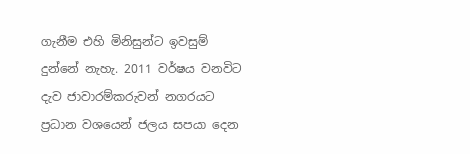ගැනීම එහි මිනිසුන්ට ඉවසුම් දුන්නේ නැහැ. 2011 වර්ෂය වනවිට දැව ජාවාරම්කරුවන් නගරයට ප්‍රධාන වශයෙන් ජලය සපයා දෙන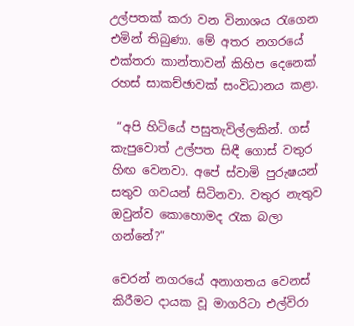උල්පතක් කරා වන විනාශය රැගෙන එමින් තිබුණා. මේ අතර නගරයේ එක්තරා කාන්තාවන් කිහිප දෙනෙක් රහස් සාකච්ඡාවක් සංවිධානය කළා.

 “අපි හිටියේ පසුතැවිල්ලකින්. ගස් කැපුවොත් උල්පත සිඳී ගොස් වතුර හිඟ වෙනවා. අපේ ස්වාමි පුරුෂයන් සතුව ගවයන් සිටිනවා. වතුර නැතුව ඔවුන්ව කොහොමද රැක බලා ගන්නේ?”

චෙරන් නගරයේ අනාගතය වෙනස් කිරීමට දායක වූ මාගරිටා එල්විරා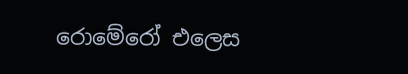රොමේරෝ එලෙස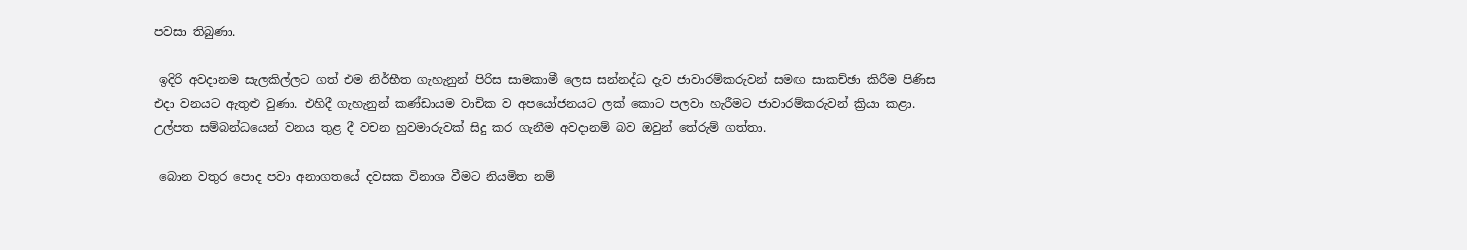පවසා තිබුණා.

 ඉදිරි අවදානම සැලකිල්ලට ගත් එම නිර්භීත ගැහැනුන් පිරිස සාමකාමී ලෙස සන්නද්ධ දැව ජාවාරම්කරුවන් සමඟ සාකච්ඡා කිරීම පිණිස එදා වනයට ඇතුළු වුණා. එහිදී ගැහැනුන් කණ්ඩායම වාචික ව අපයෝජනයට ලක් කොට පලවා හැරීමට ජාවාරම්කරුවන් ක්‍රියා කළා. උල්පත සම්බන්ධයෙන් වනය තුළ දී වචන හුවමාරුවක් සිදු කර ගැනීම අවදානම් බව ඔවුන් තේරුම් ගත්තා.

 බොන වතුර පොද පවා අනාගතයේ දවසක විනාශ වීමට නියමිත නම්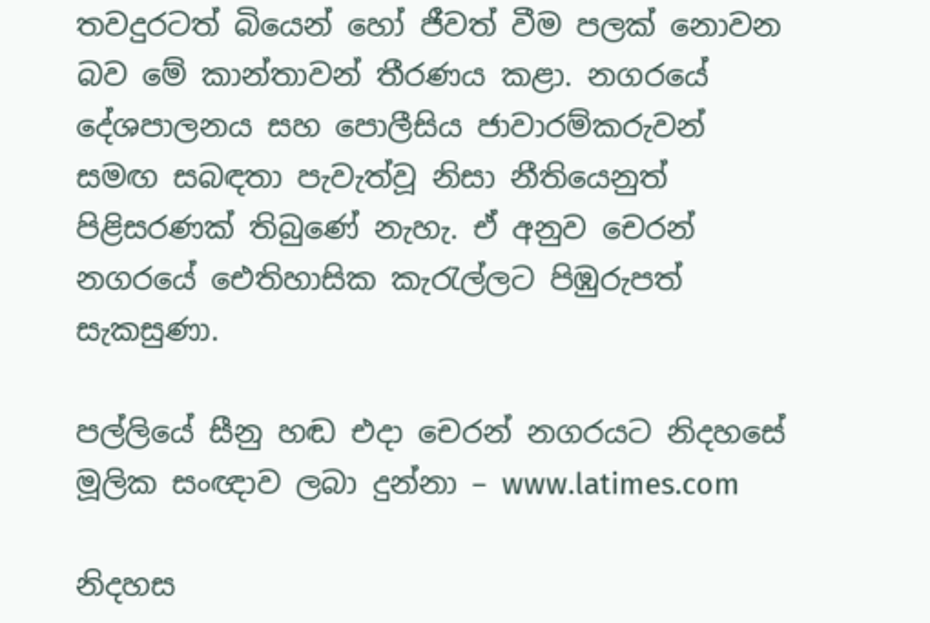තවදුරටත් බියෙන් හෝ ජීවත් වීම පලක් නොවන බව මේ කාන්තාවන් තීරණය කළා. නගරයේ දේශපාලනය සහ පොලීසිය ජාවාරම්කරුවන් සමඟ සබඳතා පැවැත්වූ නිසා නීතියෙනුත් පිළිසරණක් තිබුණේ නැහැ. ඒ අනුව චෙරන් නගරයේ ඓතිහාසික කැරැල්ලට පිඹුරුපත් සැකසුණා.

පල්ලියේ සීනු හඬ එදා චෙරන් නගරයට නිදහසේ මූලික සංඥාව ලබා දුන්නා – www.latimes.com

නිදහස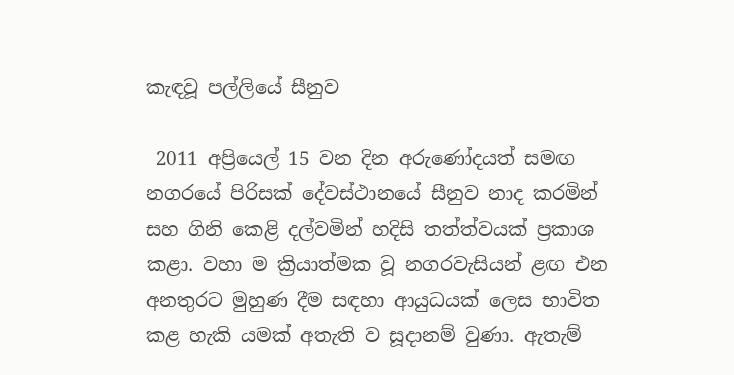කැඳවූ පල්ලියේ සීනුව

 2011 අප්‍රියෙල් 15 වන දින අරුණෝදයත් සමඟ නගරයේ පිරිසක් දේවස්ථානයේ සීනුව නාද කරමින් සහ ගිනි කෙළි දල්වමින් හදිසි තත්ත්වයක් ප්‍රකාශ කළා. වහා ම ක්‍රියාත්මක වූ නගරවැසියන් ළඟ එන අනතුරට මුහුණ දීම සඳහා ආයුධයක් ලෙස භාවිත කළ හැකි යමක් අතැති ව සූදානම් වුණා. ඇතැම්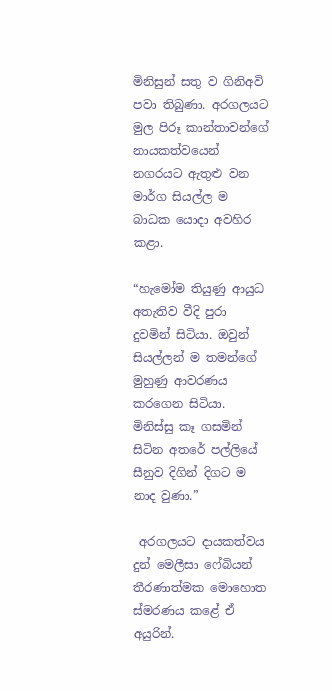මිනිසුන් සතු ව ගිනිඅවි පවා තිබුණා. අරගලයට මුල පිරූ කාන්තාවන්ගේ නායකත්වයෙන් නගරයට ඇතුළු වන මාර්ග සියල්ල ම බාධක යොදා අවහිර කළා.

“හැමෝම තියුණු ආයුධ අතැතිව වීදි පුරා දුවමින් සිටියා. ඔවුන් සියල්ලන් ම තමන්ගේ මුහුණු ආවරණය කරගෙන සිටියා. මිනිස්සු කෑ ගසමින් සිටින අතරේ පල්ලියේ සීනුව දිගින් දිගට ම නාද වුණා.”

 අරගලයට දායකත්වය දුන් මෙලීසා ෆේබියන්  තීරණාත්මක මොහොත ස්මරණය කළේ ඒ අයුරින්.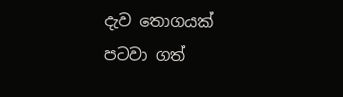දැව තොගයක් පටවා ගත්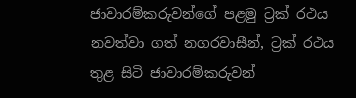ජාවාරම්කරුවන්ගේ පළමු ට්‍රක් රථය නවත්වා ගත් නගරවාසීන්, ට්‍රක් රථය තුළ සිටි ජාවාරම්කරුවන්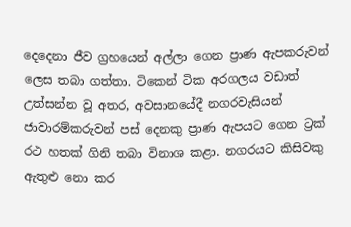දෙදෙනා ජීව ග්‍රහයෙන් අල්ලා ගෙන ප්‍රාණ ඇපකරුවන් ලෙස තබා ගත්තා. ටිකෙන් ටික අරගලය වඩාත් උත්සන්න වූ අතර, අවසානයේදී නගරවැසියන්  ජාවාරම්කරුවන් පස් දෙනකු ප්‍රාණ ඇපයට ගෙන ට්‍රක් රථ හතක් ගිනි තබා විනාශ කළා. නගරයට කිසිවකු ඇතුළු නො කර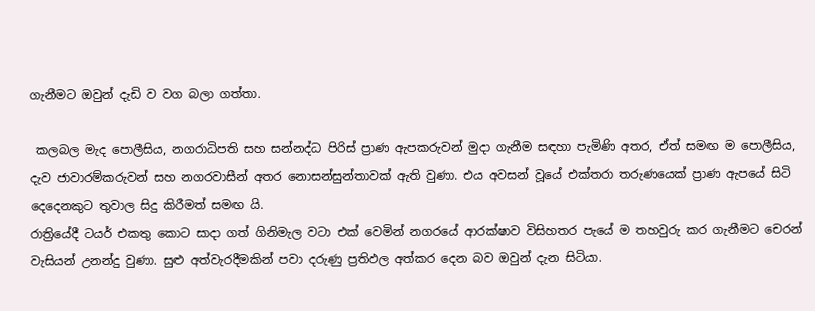ගැනීමට ඔවුන් දැඩි ව වග බලා ගත්තා.

 කලබල මැද පොලීසිය, නගරාධිපති සහ සන්නද්ධ පිරිස් ප්‍රාණ ඇපකරුවන් මුදා ගැනීම සඳහා පැමිණි අතර, ඒත් සමඟ ම පොලීසිය, දැව ජාවාරම්කරුවන් සහ නගරවාසීන් අතර නොසන්සුන්තාවක් ඇති වුණා. එය අවසන් වූයේ එක්තරා තරුණයෙක් ප්‍රාණ ඇපයේ සිටි දෙදෙනකුට තුවාල සිදු කිරීමත් සමඟ යි.
රාත්‍රියේදී ටයර් එකතු කොට සාදා ගත් ගිනිමැල වටා එක් වෙමින් නගරයේ ආරක්ෂාව විසිහතර පැයේ ම තහවුරු කර ගැනීමට චෙරන්  වැසියන් උනන්දු වුණා. සුළු අත්වැරදීමකින් පවා දරුණු ප්‍රතිඵල අත්කර දෙන බව ඔවුන් දැන සිටියා.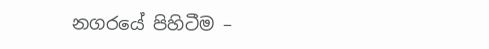නගරයේ පිහිටීම –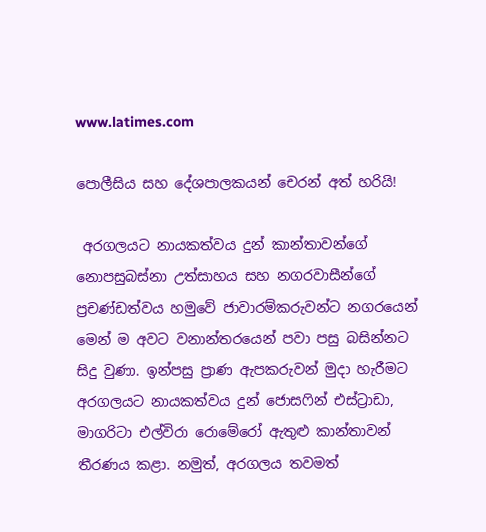www.latimes.com

පොලීසිය සහ දේශපාලකයන් චෙරන් අත් හරියි!

 අරගලයට නායකත්වය දුන් කාන්තාවන්ගේ නොපසුබස්නා උත්සාහය සහ නගරවාසීන්ගේ ප්‍රචණ්ඩත්වය හමුවේ ජාවාරම්කරුවන්ට නගරයෙන් මෙන් ම අවට වනාන්තරයෙන් පවා පසු බසින්නට සිදු වුණා. ඉන්පසු ප්‍රාණ ඇපකරුවන් මුදා හැරීමට අරගලයට නායකත්වය දුන් ජොසෆින් එස්ට්‍රාඩා, මාගරිටා එල්විරා රොමේරෝ ඇතුළු කාන්තාවන් තීරණය කළා. නමුත්, අරගලය තවමත්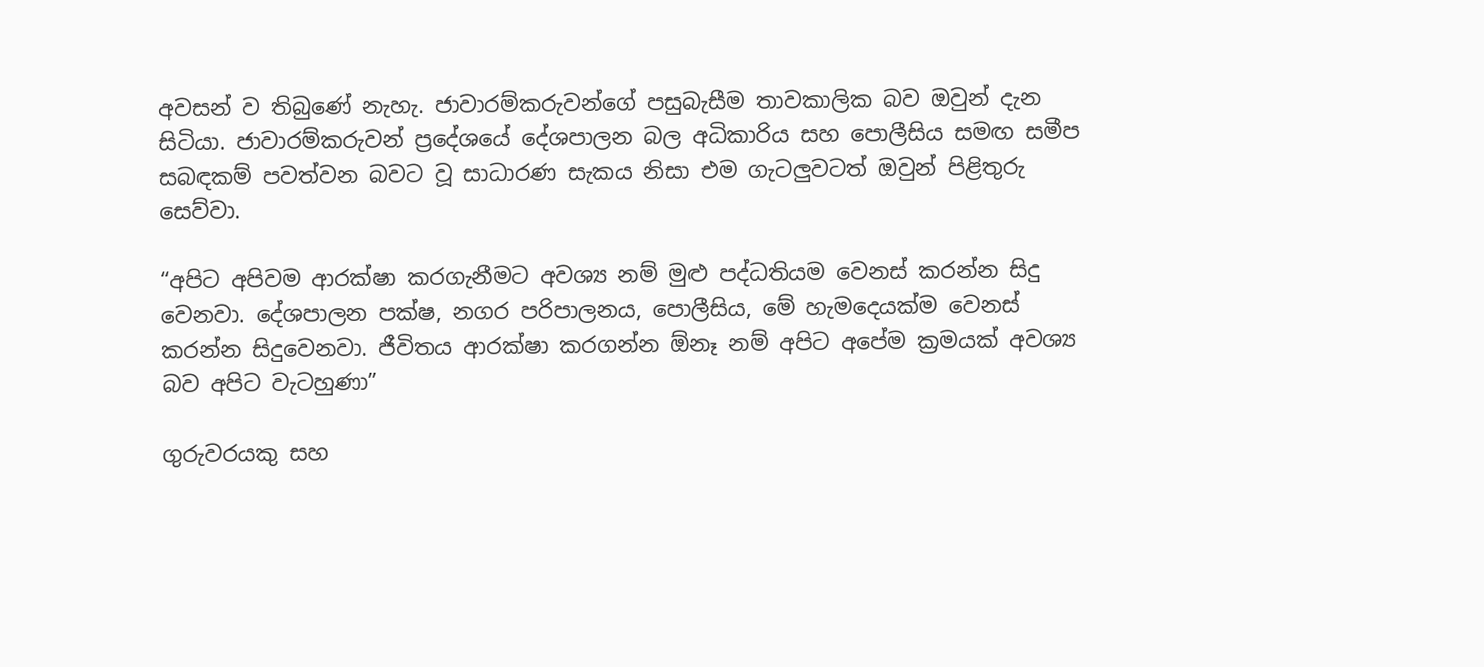අවසන් ව තිබුණේ නැහැ. ජාවාරම්කරුවන්ගේ පසුබැසීම තාවකාලික බව ඔවුන් දැන සිටියා. ජාවාරම්කරුවන් ප්‍රදේශයේ දේශපාලන බල අධිකාරිය සහ පොලීසිය සමඟ සමීප සබඳකම් පවත්වන බවට වූ සාධාරණ සැකය නිසා එම ගැටලුවටත් ඔවුන් පිළිතුරු සෙව්වා.

“අපිට අපිවම ආරක්ෂා කරගැනීමට අවශ්‍ය නම් මුළු පද්ධතියම වෙනස් කරන්න සිදු වෙනවා. දේශපාලන පක්ෂ, නගර පරිපාලනය, පොලීසිය, මේ හැමදෙයක්ම වෙනස් කරන්න සිදුවෙනවා. ජීවිතය ආරක්ෂා කරගන්න ඕනෑ නම් අපිට අපේම ක්‍රමයක් අවශ්‍ය බව අපිට වැටහුණා”

ගුරුවරයකු සහ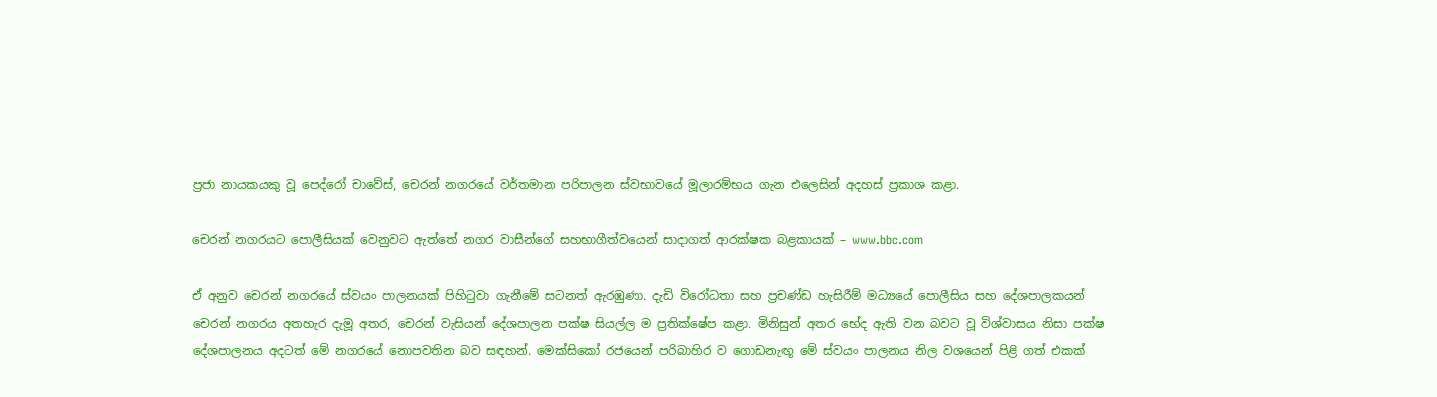ප්‍රජා නායකයකු වූ පෙද්රෝ චාවේස්, චෙරන් නගරයේ වර්තමාන පරිපාලන ස්වභාවයේ මූලාරම්භය ගැන එලෙසින් අදහස් ප්‍රකාශ කළා.

චෙරන් නගරයට පොලීසියක් වෙනුවට ඇත්තේ නගර වාසීන්ගේ සහභාගීත්වයෙන් සාදාගත් ආරක්ෂක බළකායක් – www.bbc.com

ඒ අනුව චෙරන් නගරයේ ස්වයං පාලනයක් පිහිටුවා ගැනීමේ සටනත් ඇරඹුණා. දැඩි විරෝධතා සහ ප්‍රචණ්ඩ හැසිරීම් මධ්‍යයේ පොලීසිය සහ දේශපාලකයන් චෙරන් නගරය අතහැර දැමූ අතර, චෙරන් වැසියන් දේශපාලන පක්ෂ සියල්ල ම ප්‍රතික්ෂේප කළා. මිනිසුන් අතර භේද ඇති වන බවට වූ විශ්වාසය නිසා පක්ෂ දේශපාලනය අදටත් මේ නගරයේ නොපවතින බව සඳහන්. මෙක්සිකෝ රජයෙන් පරිබාහිර ව ගොඩනැඟූ මේ ස්වයං පාලනය නිල වශයෙන් පිළි ගත් එකක්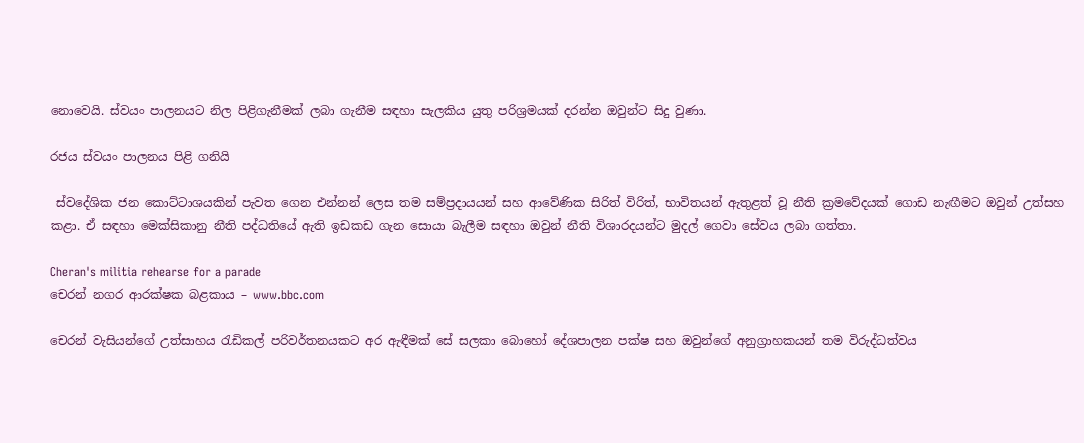නොවෙයි. ස්වයං පාලනයට නිල පිළිගැනීමක් ලබා ගැනීම සඳහා සැලකිය යුතු පරිශ්‍රමයක් දරන්න ඔවුන්ට සිදු වුණා.

රජය ස්වයං පාලනය පිළි ගනියි

 ස්වදේශික ජන කොට්ටාශයකින් පැවත ගෙන එන්නන් ලෙස තම සම්ප්‍රදායයන් සහ ආවේණික සිරිත් විරිත්, භාවිතයන් ඇතුළත් වූ නීති ක්‍රමවේදයක් ගොඩ නැඟීමට ඔවුන් උත්සහ කළා. ඒ සඳහා මෙක්සිකානු නීති පද්ධතියේ ඇති ඉඩකඩ ගැන සොයා බැලීම සඳහා ඔවුන් නීති විශාරදයන්ට මුදල් ගෙවා සේවය ලබා ගත්තා.

Cheran's militia rehearse for a parade
චෙරන් නගර ආරක්ෂක බළකාය – www.bbc.com

චෙරන් වැසියන්ගේ උත්සාහය රැඩිකල් පරිවර්තනයකට අර ඇඳීමක් සේ සලකා බොහෝ දේශපාලන පක්ෂ සහ ඔවුන්ගේ අනුග්‍රාහකයන් තම විරුද්ධත්වය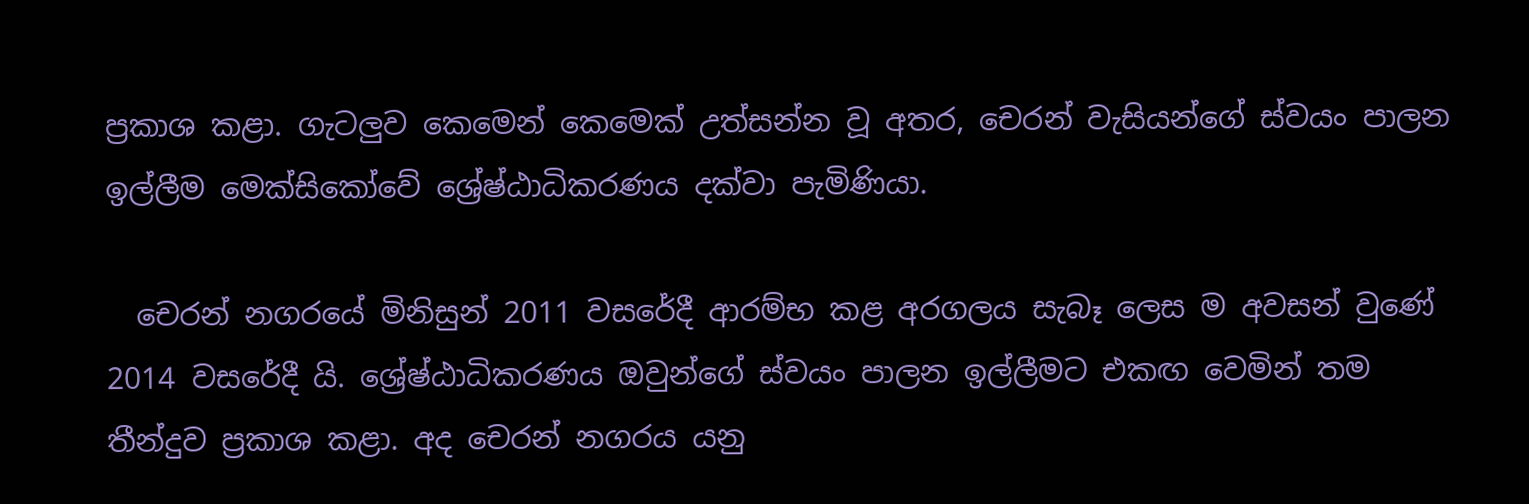ප්‍රකාශ කළා. ගැටලුව කෙමෙන් කෙමෙක් උත්සන්න වූ අතර, චෙරන් වැසියන්ගේ ස්වයං පාලන ඉල්ලීම මෙක්සිකෝවේ ශ්‍රේෂ්ඨාධිකරණය දක්වා පැමිණියා.

  චෙරන් නගරයේ මිනිසුන් 2011 වසරේදී ආරම්භ කළ අරගලය සැබෑ ලෙස ම අවසන් වුණේ 2014 වසරේදී යි. ශ්‍රේෂ්ඨාධිකරණය ඔවුන්ගේ ස්වයං පාලන ඉල්ලීමට එකඟ වෙමින් තම තීන්දුව ප්‍රකාශ කළා. අද චෙරන් නගරය යනු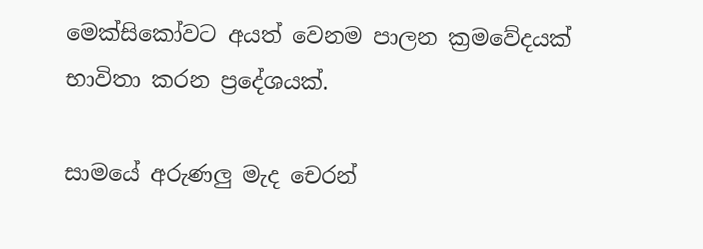මෙක්සිකෝවට අයත් වෙනම පාලන ක්‍රමවේදයක් භාවිතා කරන ප්‍රදේශයක්.

සාමයේ අරුණලු මැද චෙරන්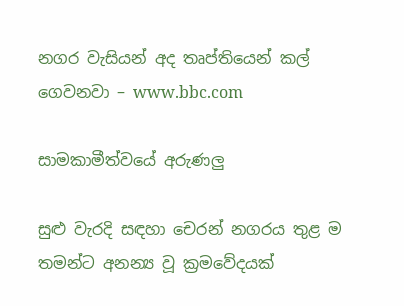නගර වැසියන් අද තෘප්තියෙන් කල් ගෙවනවා – www.bbc.com

සාමකාමීත්වයේ අරුණලු

සුළු වැරදි සඳහා චෙරන් නගරය තුළ ම තමන්ට අනන්‍ය වූ ක්‍රමවේදයක්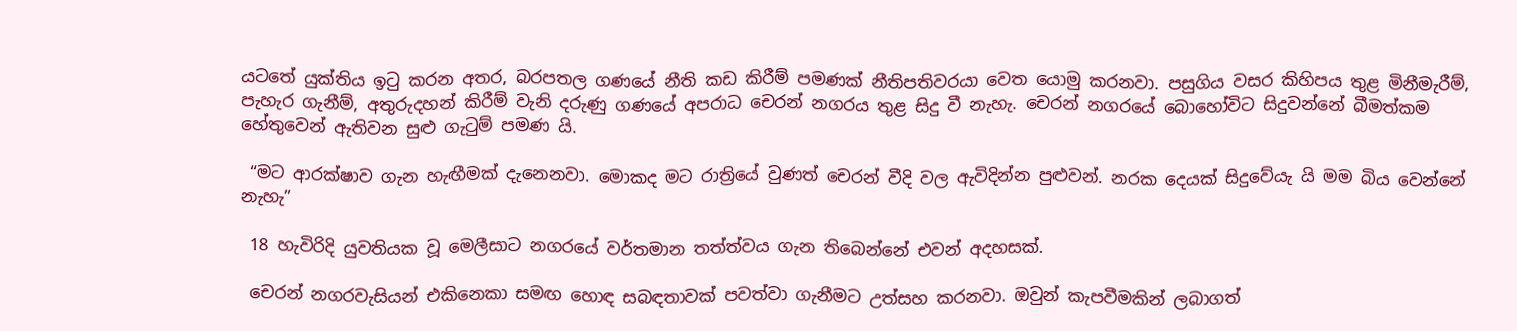යටතේ යුක්තිය ඉටු කරන අතර, බරපතල ගණයේ නීති කඩ කිරීම් පමණක් නීතිපතිවරයා වෙත යොමු කරනවා. පසුගිය වසර කිහිපය තුළ මිනීමැරීම්, පැහැර ගැනීම්, අතුරුදහන් කිරීම් වැනි දරුණු ගණයේ අපරාධ චෙරන් නගරය තුළ සිදු වී නැහැ. චෙරන් නගරයේ බොහෝවිට සිදුවන්නේ බීමත්කම හේතුවෙන් ඇතිවන සුළු ගැටුම් පමණ යි.

 “මට ආරක්ෂාව ගැන හැඟීමක් දැනෙනවා. මොකද මට රාත්‍රියේ වුණත් චෙරන් වීදි වල ඇවිදින්න පුළුවන්. නරක දෙයක් සිදුවේයැ යි මම බිය වෙන්නේ නැහැ”

 18 හැවිරිදි යුවතියක වූ මෙලීසාට නගරයේ වර්තමාන තත්ත්වය ගැන තිබෙන්නේ එවන් අදහසක්.

 චෙරන් නගරවැසියන් එකිනෙකා සමඟ හොඳ සබඳතාවක් පවත්වා ගැනීමට උත්සහ කරනවා. ඔවුන් කැපවීමකින් ලබාගත්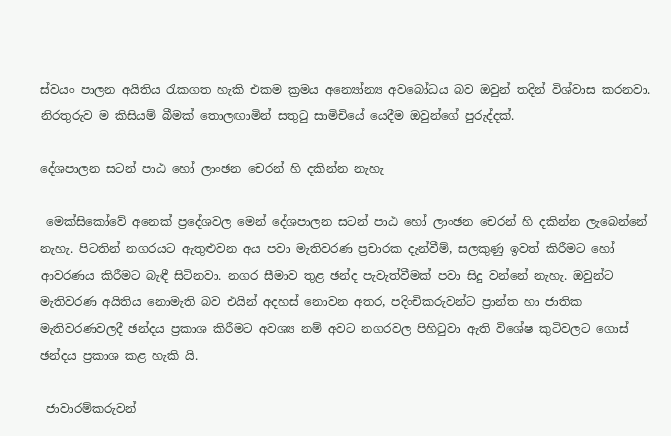ස්වයං පාලන අයිතිය රැකගත හැකි එකම ක්‍රමය අන්‍යෝන්‍ය අවබෝධය බව ඔවුන් තදින් විශ්වාස කරනවා. නිරතුරුව ම කිසියම් බීමක් තොලඟාමින් සතුටු සාමිචියේ යෙදීම ඔවුන්ගේ පුරුද්දක්.

දේශපාලන සටන් පාඨ හෝ ලාංඡන චෙරන් හි දකින්න නැහැ

 මෙක්සිකෝවේ අනෙක් ප්‍රදේශවල මෙන් දේශපාලන සටන් පාඨ හෝ ලාංඡන චෙරන් හි දකින්න ලැබෙන්නේ නැහැ. පිටතින් නගරයට ඇතුළුවන අය පවා මැතිවරණ ප්‍රචාරක දැන්වීම්, සලකුණු ඉවත් කිරීමට හෝ ආවරණය කිරීමට බැඳී සිටිනවා. නගර සීමාව තුළ ඡන්ද පැවැත්වීමක් පවා සිදු වන්නේ නැහැ. ඔවුන්ට මැතිවරණ අයිතිය නොමැති බව එයින් අදහස් නොවන අතර, පදිංචිකරුවන්ට ප්‍රාන්ත හා ජාතික මැතිවරණවලදී ඡන්දය ප්‍රකාශ කිරීමට අවශ්‍ය නම් අවට නගරවල පිහිටුවා ඇති විශේෂ කුටිවලට ගොස් ඡන්දය ප්‍රකාශ කළ හැකි යි.

 ජාවාරම්කරුවන්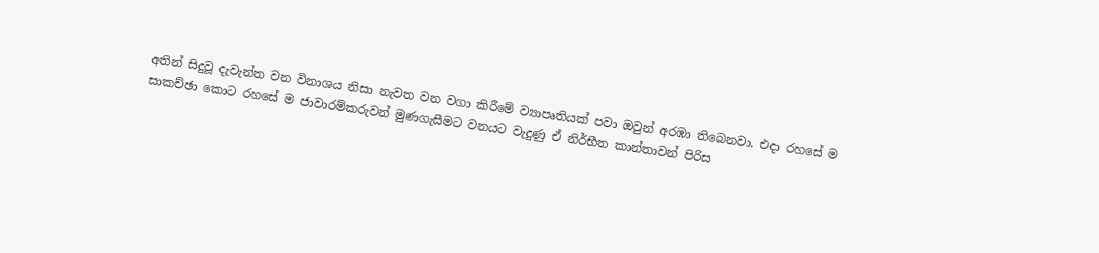අතින් සිදුවූ දැවැන්ත වන විනාශය නිසා නැවත වන වගා කිරීමේ ව්‍යාපෘතියක් පවා ඔවුන් අරඹා තිබෙනවා. එදා රහසේ ම සාකච්ඡා කොට රහසේ ම ජාවාරම්කරුවන් මුණගැසීමට වනයට වැදුණු ඒ නිර්භීත කාන්තාවන් පිරිස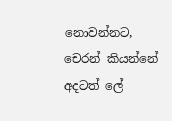නොවන්නට, චෙරන් කියන්නේ අදටත් ලේ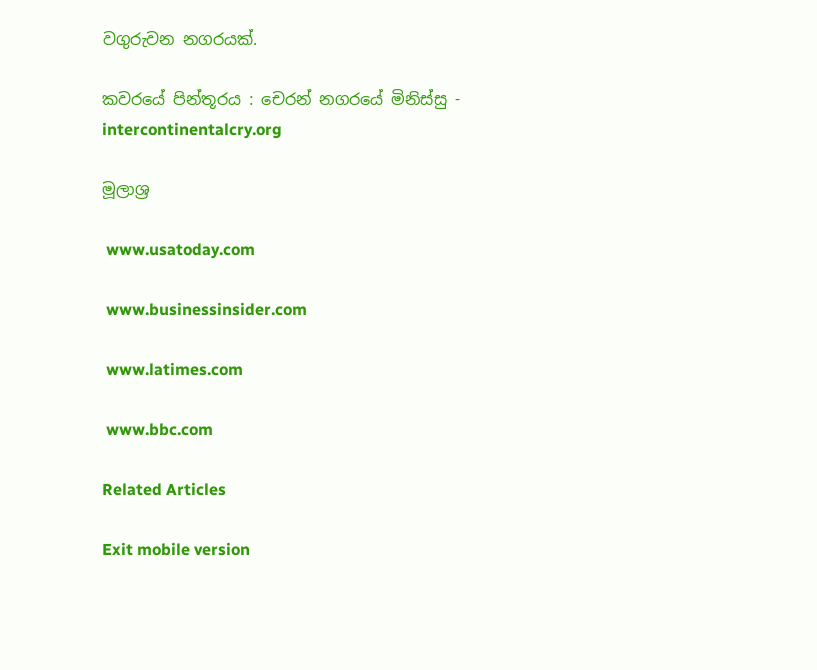වගුරුවන නගරයක්.

කවරයේ පින්තූරය : චෙරන් නගරයේ මිනිස්සු - intercontinentalcry.org

මූලාශ්‍ර

 www.usatoday.com

 www.businessinsider.com

 www.latimes.com

 www.bbc.com

Related Articles

Exit mobile version